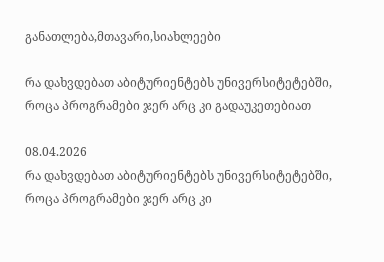განათლება,მთავარი,სიახლეები

რა დახვდებათ აბიტურიენტებს უნივერსიტეტებში, როცა პროგრამები ჯერ არც კი გადაუკეთებიათ

08.04.2026
რა დახვდებათ აბიტურიენტებს უნივერსიტეტებში, როცა პროგრამები ჯერ არც კი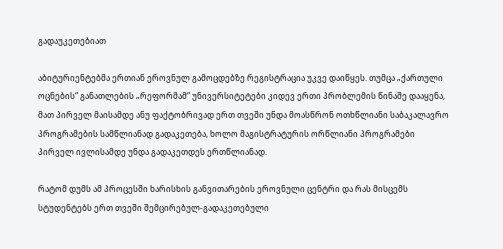გადაუკეთებიათ

აბიტურიენტებმა ერთიან ეროვნულ გამოცდებზე რეგისტრაცია უკვე დაიწყეს. თუმცა „ქართული ოცნების“ განათლების „რეფორმამ“ უნივერსიტეტები კიდევ ერთი პრობლემის წინაშე დააყენა, მათ პირველ მაისამდე ანუ ფაქტობრივად ერთ თვეში უნდა მოასწრონ ოთხწლიანი საბაკალავრო პროგრამების სამწლიანად გადაკეთება, ხოლო მაგისტრატურის ორწლიანი პროგრამები პირველ ივლისამდე უნდა გადაკეთდეს ერთწლიანად.

რატომ დუმს ამ პროცესში ხარისხის განვითარების ეროვნული ცენტრი და რას მისცემს სტუდენტებს ერთ თვეში შემცირებულ-გადაკეთებული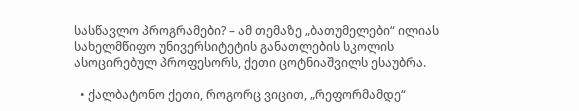სასწავლო პროგრამები? – ამ თემაზე „ბათუმელები“ ილიას სახელმწიფო უნივერსიტეტის განათლების სკოლის ასოცირებულ პროფესორს, ქეთი ცოტნიაშვილს ესაუბრა.

  • ქალბატონო ქეთი, როგორც ვიცით, „რეფორმამდე“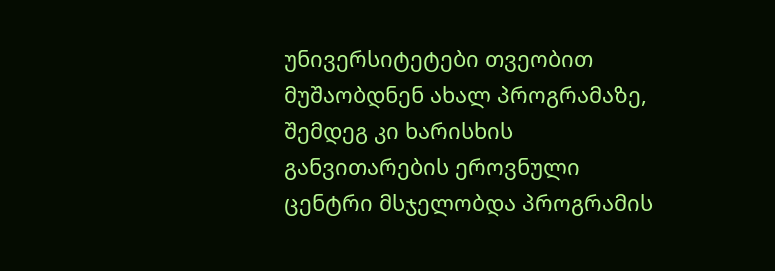უნივერსიტეტები თვეობით მუშაობდნენ ახალ პროგრამაზე, შემდეგ კი ხარისხის განვითარების ეროვნული ცენტრი მსჯელობდა პროგრამის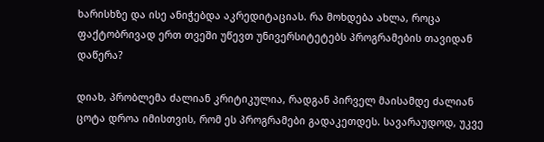ხარისხზე და ისე ანიჭებდა აკრედიტაციას. რა მოხდება ახლა, როცა ფაქტობრივად ერთ თვეში უწევთ უნივერსიტეტებს პროგრამების თავიდან დაწერა?

დიახ, პრობლემა ძალიან კრიტიკულია, რადგან პირველ მაისამდე ძალიან ცოტა დროა იმისთვის, რომ ეს პროგრამები გადაკეთდეს. სავარაუდოდ, უკვე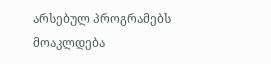არსებულ პროგრამებს მოაკლდება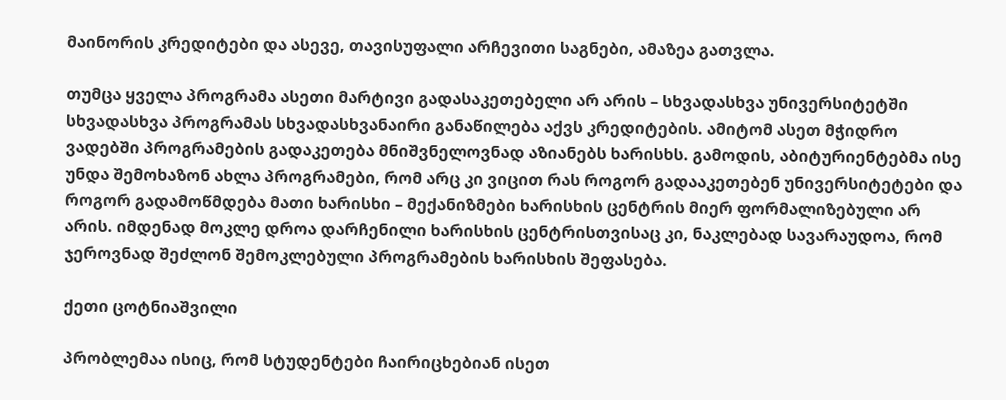მაინორის კრედიტები და ასევე, თავისუფალი არჩევითი საგნები, ამაზეა გათვლა.

თუმცა ყველა პროგრამა ასეთი მარტივი გადასაკეთებელი არ არის – სხვადასხვა უნივერსიტეტში სხვადასხვა პროგრამას სხვადასხვანაირი განაწილება აქვს კრედიტების. ამიტომ ასეთ მჭიდრო ვადებში პროგრამების გადაკეთება მნიშვნელოვნად აზიანებს ხარისხს. გამოდის, აბიტურიენტებმა ისე უნდა შემოხაზონ ახლა პროგრამები, რომ არც კი ვიცით რას როგორ გადააკეთებენ უნივერსიტეტები და როგორ გადამოწმდება მათი ხარისხი – მექანიზმები ხარისხის ცენტრის მიერ ფორმალიზებული არ არის. იმდენად მოკლე დროა დარჩენილი ხარისხის ცენტრისთვისაც კი, ნაკლებად სავარაუდოა, რომ ჯეროვნად შეძლონ შემოკლებული პროგრამების ხარისხის შეფასება.

ქეთი ცოტნიაშვილი

პრობლემაა ისიც, რომ სტუდენტები ჩაირიცხებიან ისეთ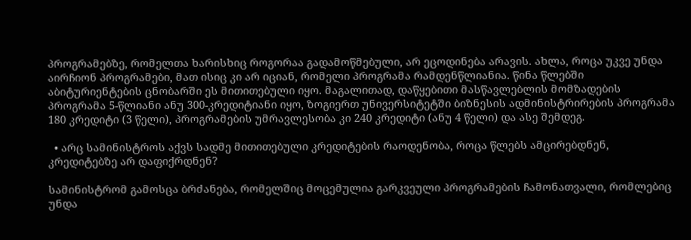პროგრამებზე, რომელთა ხარისხიც როგორაა გადამოწმებული, არ ეცოდინება არავის. ახლა, როცა უკვე უნდა აირჩიონ პროგრამები, მათ ისიც კი არ იციან, რომელი პროგრამა რამდენწლიანია. წინა წლებში აბიტურიენტების ცნობარში ეს მითითებული იყო. მაგალითად, დაწყებითი მასწავლებლის მომზადების პროგრამა 5-წლიანი ანუ 300-კრედიტიანი იყო, ზოგიერთ უნივერსიტეტში ბიზნესის ადმინისტრირების პროგრამა 180 კრედიტი (3 წელი), პროგრამების უმრავლესობა კი 240 კრედიტი (ანუ 4 წელი) და ასე შემდეგ.

  • არც სამინისტროს აქვს სადმე მითითებული კრედიტების რაოდენობა, როცა წლებს ამცირებდნენ, კრედიტებზე არ დაფიქრდნენ?

სამინისტრომ გამოსცა ბრძანება, რომელშიც მოცემულია გარკვეული პროგრამების ჩამონათვალი, რომლებიც უნდა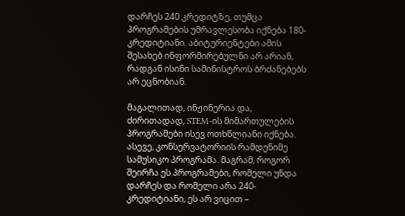დარჩეს 240 კრედიტზე, თუმცა პროგრამების უმრავლესობა იქნება 180-კრედიტიანი. აბიტურიენტები ამის შესახებ ინფორმირებულნი არ არიან, რადგან ისინი სამინისტროს ბრძანებებს არ ეცნობიან.

მაგალითად, ინჟინერია და, ძირითადად, STEM-ის მიმართულების პროგრამები ისევ ოთხწლიანი იქნება. ასევე, კონსერვატორიის რამდენიმე სამუსიკო პროგრამა. მაგრამ, როგორ შეირჩა ეს პროგრამები, რომელი უნდა დარჩეს და რომელი არა 240-კრედიტიანი, ეს არ ვიცით –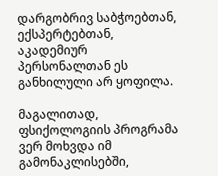დარგობრივ საბჭოებთან, ექსპერტებთან, აკადემიურ პერსონალთან ეს განხილული არ ყოფილა.

მაგალითად, ფსიქოლოგიის პროგრამა ვერ მოხვდა იმ გამონაკლისებში,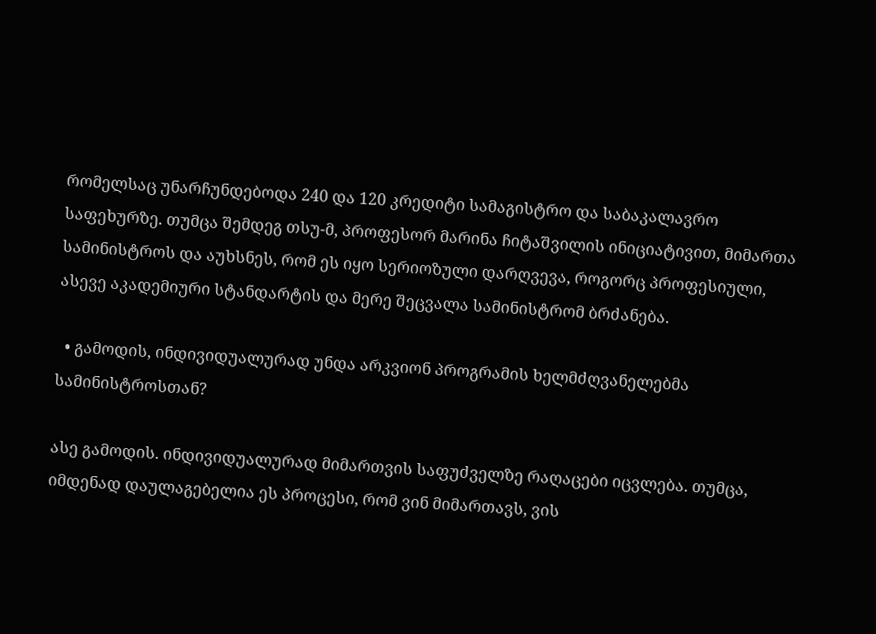რომელსაც უნარჩუნდებოდა 240 და 120 კრედიტი სამაგისტრო და საბაკალავრო საფეხურზე. თუმცა შემდეგ თსუ-მ, პროფესორ მარინა ჩიტაშვილის ინიციატივით, მიმართა სამინისტროს და აუხსნეს, რომ ეს იყო სერიოზული დარღვევა, როგორც პროფესიული, ასევე აკადემიური სტანდარტის და მერე შეცვალა სამინისტრომ ბრძანება.

  • გამოდის, ინდივიდუალურად უნდა არკვიონ პროგრამის ხელმძღვანელებმა სამინისტროსთან?

ასე გამოდის. ინდივიდუალურად მიმართვის საფუძველზე რაღაცები იცვლება. თუმცა, იმდენად დაულაგებელია ეს პროცესი, რომ ვინ მიმართავს, ვის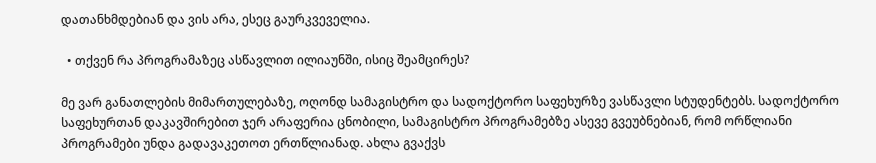დათანხმდებიან და ვის არა, ესეც გაურკვეველია.

  • თქვენ რა პროგრამაზეც ასწავლით ილიაუნში, ისიც შეამცირეს?

მე ვარ განათლების მიმართულებაზე, ოღონდ სამაგისტრო და სადოქტორო საფეხურზე ვასწავლი სტუდენტებს. სადოქტორო საფეხურთან დაკავშირებით ჯერ არაფერია ცნობილი, სამაგისტრო პროგრამებზე ასევე გვეუბნებიან, რომ ორწლიანი პროგრამები უნდა გადავაკეთოთ ერთწლიანად. ახლა გვაქვს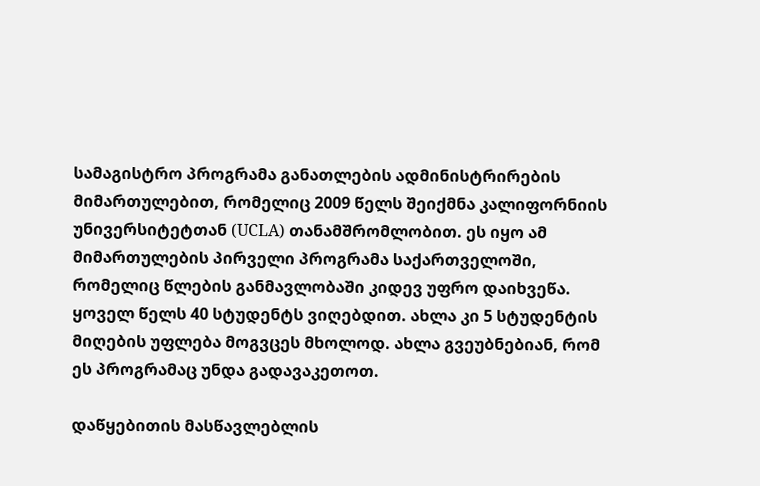სამაგისტრო პროგრამა განათლების ადმინისტრირების მიმართულებით, რომელიც 2009 წელს შეიქმნა კალიფორნიის უნივერსიტეტთან (UCLA) თანამშრომლობით. ეს იყო ამ მიმართულების პირველი პროგრამა საქართველოში, რომელიც წლების განმავლობაში კიდევ უფრო დაიხვეწა. ყოველ წელს 40 სტუდენტს ვიღებდით. ახლა კი 5 სტუდენტის მიღების უფლება მოგვცეს მხოლოდ. ახლა გვეუბნებიან, რომ ეს პროგრამაც უნდა გადავაკეთოთ.

დაწყებითის მასწავლებლის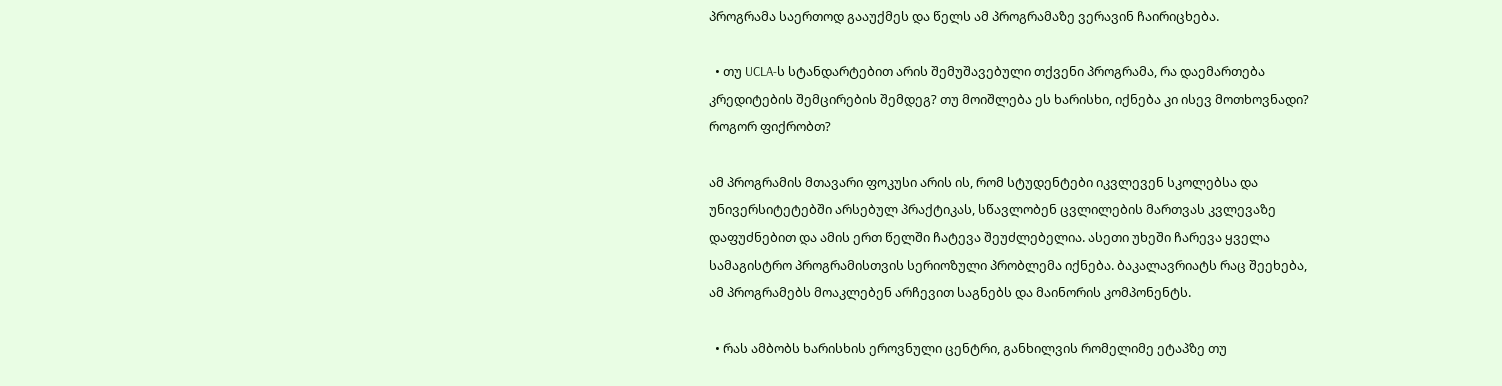პროგრამა საერთოდ გააუქმეს და წელს ამ პროგრამაზე ვერავინ ჩაირიცხება.

  • თუ UCLA-ს სტანდარტებით არის შემუშავებული თქვენი პროგრამა, რა დაემართება კრედიტების შემცირების შემდეგ? თუ მოიშლება ეს ხარისხი, იქნება კი ისევ მოთხოვნადი? როგორ ფიქრობთ?

ამ პროგრამის მთავარი ფოკუსი არის ის, რომ სტუდენტები იკვლევენ სკოლებსა და უნივერსიტეტებში არსებულ პრაქტიკას, სწავლობენ ცვლილების მართვას კვლევაზე დაფუძნებით და ამის ერთ წელში ჩატევა შეუძლებელია. ასეთი უხეში ჩარევა ყველა სამაგისტრო პროგრამისთვის სერიოზული პრობლემა იქნება. ბაკალავრიატს რაც შეეხება, ამ პროგრამებს მოაკლებენ არჩევით საგნებს და მაინორის კომპონენტს.

  • რას ამბობს ხარისხის ეროვნული ცენტრი, განხილვის რომელიმე ეტაპზე თუ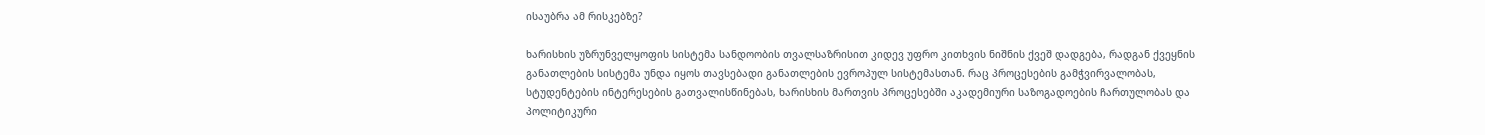ისაუბრა ამ რისკებზე?

ხარისხის უზრუნველყოფის სისტემა სანდოობის თვალსაზრისით კიდევ უფრო კითხვის ნიშნის ქვეშ დადგება, რადგან ქვეყნის განათლების სისტემა უნდა იყოს თავსებადი განათლების ევროპულ სისტემასთან. რაც პროცესების გამჭვირვალობას, სტუდენტების ინტერესების გათვალისწინებას, ხარისხის მართვის პროცესებში აკადემიური საზოგადოების ჩართულობას და პოლიტიკური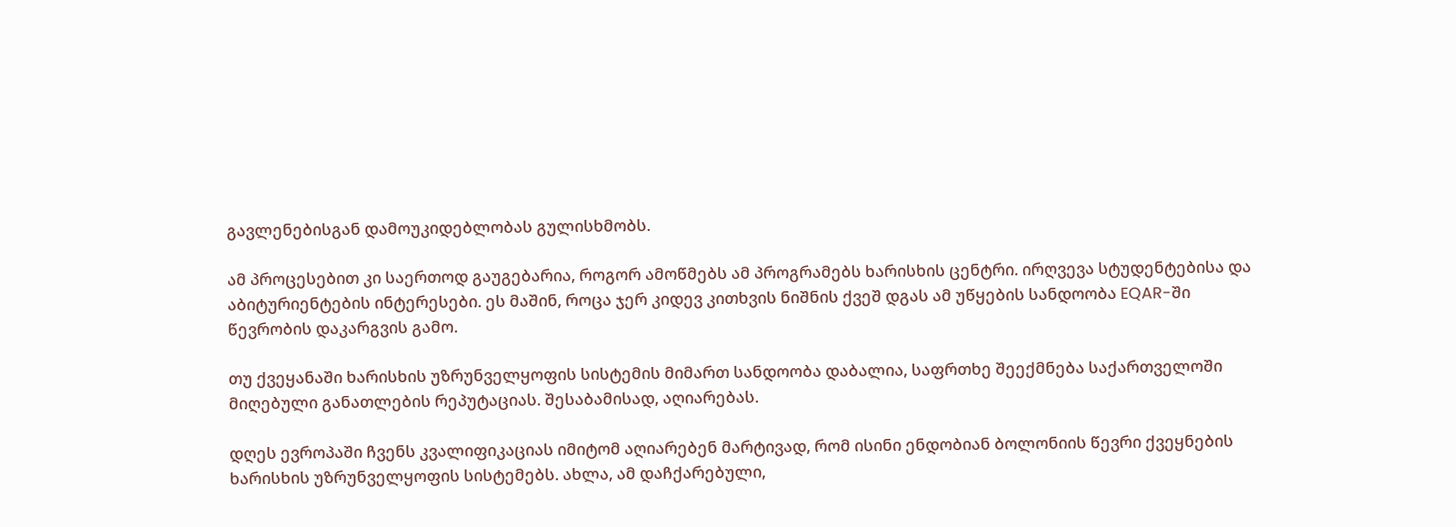გავლენებისგან დამოუკიდებლობას გულისხმობს.

ამ პროცესებით კი საერთოდ გაუგებარია, როგორ ამოწმებს ამ პროგრამებს ხარისხის ცენტრი. ირღვევა სტუდენტებისა და აბიტურიენტების ინტერესები. ეს მაშინ, როცა ჯერ კიდევ კითხვის ნიშნის ქვეშ დგას ამ უწყების სანდოობა EQAR-ში წევრობის დაკარგვის გამო.

თუ ქვეყანაში ხარისხის უზრუნველყოფის სისტემის მიმართ სანდოობა დაბალია, საფრთხე შეექმნება საქართველოში მიღებული განათლების რეპუტაციას. შესაბამისად, აღიარებას.

დღეს ევროპაში ჩვენს კვალიფიკაციას იმიტომ აღიარებენ მარტივად, რომ ისინი ენდობიან ბოლონიის წევრი ქვეყნების ხარისხის უზრუნველყოფის სისტემებს. ახლა, ამ დაჩქარებული,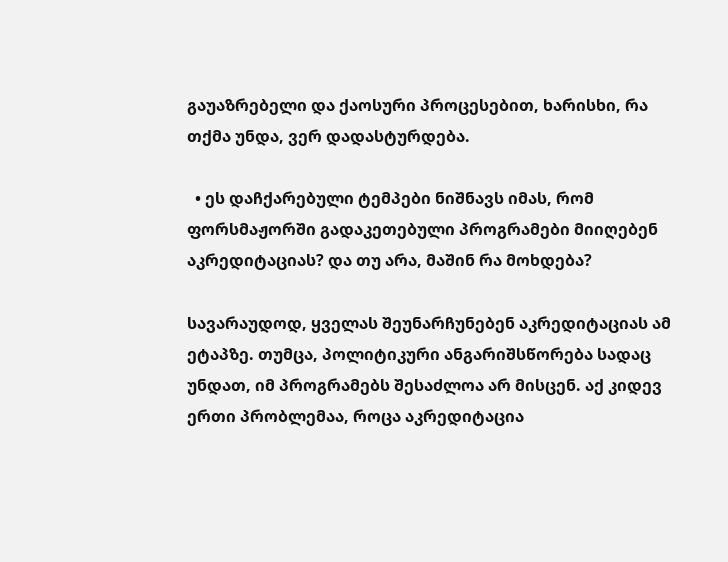გაუაზრებელი და ქაოსური პროცესებით, ხარისხი, რა თქმა უნდა, ვერ დადასტურდება.

  • ეს დაჩქარებული ტემპები ნიშნავს იმას, რომ ფორსმაჟორში გადაკეთებული პროგრამები მიიღებენ აკრედიტაციას? და თუ არა, მაშინ რა მოხდება?

სავარაუდოდ, ყველას შეუნარჩუნებენ აკრედიტაციას ამ ეტაპზე. თუმცა, პოლიტიკური ანგარიშსწორება სადაც უნდათ, იმ პროგრამებს შესაძლოა არ მისცენ. აქ კიდევ ერთი პრობლემაა, როცა აკრედიტაცია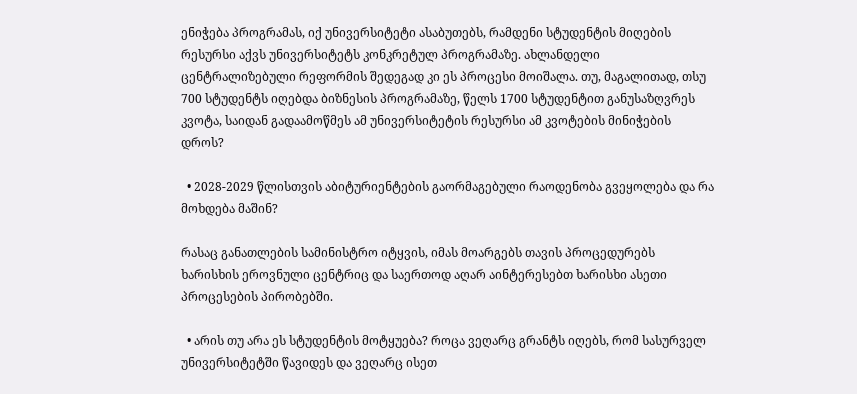ენიჭება პროგრამას, იქ უნივერსიტეტი ასაბუთებს, რამდენი სტუდენტის მიღების რესურსი აქვს უნივერსიტეტს კონკრეტულ პროგრამაზე. ახლანდელი ცენტრალიზებული რეფორმის შედეგად კი ეს პროცესი მოიშალა. თუ, მაგალითად, თსუ 700 სტუდენტს იღებდა ბიზნესის პროგრამაზე, წელს 1700 სტუდენტით განუსაზღვრეს კვოტა, საიდან გადაამოწმეს ამ უნივერსიტეტის რესურსი ამ კვოტების მინიჭების დროს?

  • 2028-2029 წლისთვის აბიტურიენტების გაორმაგებული რაოდენობა გვეყოლება და რა მოხდება მაშინ?

რასაც განათლების სამინისტრო იტყვის, იმას მოარგებს თავის პროცედურებს ხარისხის ეროვნული ცენტრიც და საერთოდ აღარ აინტერესებთ ხარისხი ასეთი პროცესების პირობებში.

  • არის თუ არა ეს სტუდენტის მოტყუება? როცა ვეღარც გრანტს იღებს, რომ სასურველ უნივერსიტეტში წავიდეს და ვეღარც ისეთ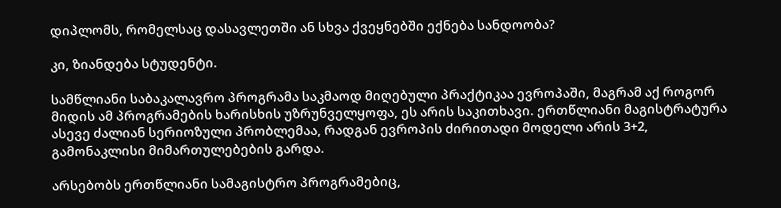დიპლომს, რომელსაც დასავლეთში ან სხვა ქვეყნებში ექნება სანდოობა?

კი, ზიანდება სტუდენტი.

სამწლიანი საბაკალავრო პროგრამა საკმაოდ მიღებული პრაქტიკაა ევროპაში, მაგრამ აქ როგორ მიდის ამ პროგრამების ხარისხის უზრუნველყოფა, ეს არის საკითხავი. ერთწლიანი მაგისტრატურა ასევე ძალიან სერიოზული პრობლემაა, რადგან ევროპის ძირითადი მოდელი არის 3+2, გამონაკლისი მიმართულებების გარდა.

არსებობს ერთწლიანი სამაგისტრო პროგრამებიც,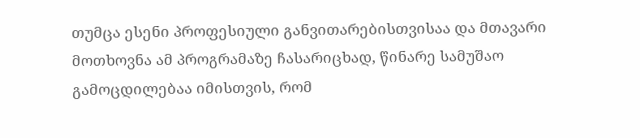თუმცა ესენი პროფესიული განვითარებისთვისაა და მთავარი მოთხოვნა ამ პროგრამაზე ჩასარიცხად, წინარე სამუშაო გამოცდილებაა იმისთვის, რომ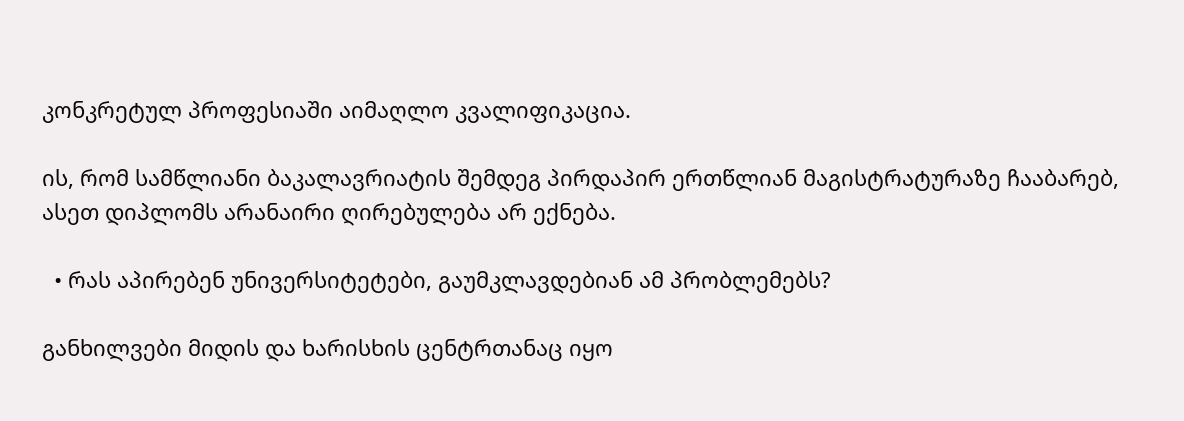კონკრეტულ პროფესიაში აიმაღლო კვალიფიკაცია.

ის, რომ სამწლიანი ბაკალავრიატის შემდეგ პირდაპირ ერთწლიან მაგისტრატურაზე ჩააბარებ, ასეთ დიპლომს არანაირი ღირებულება არ ექნება.

  • რას აპირებენ უნივერსიტეტები, გაუმკლავდებიან ამ პრობლემებს?

განხილვები მიდის და ხარისხის ცენტრთანაც იყო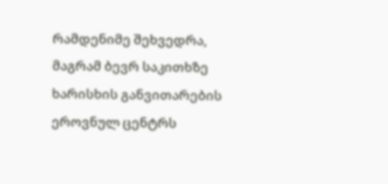რამდენიმე შეხვედრა, მაგრამ ბევრ საკითხზე ხარისხის განვითარების ეროვნულ ცენტრს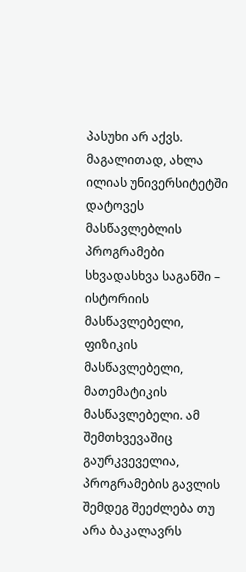პასუხი არ აქვს. მაგალითად, ახლა ილიას უნივერსიტეტში დატოვეს მასწავლებლის პროგრამები სხვადასხვა საგანში – ისტორიის მასწავლებელი, ფიზიკის მასწავლებელი, მათემატიკის მასწავლებელი. ამ შემთხვევაშიც გაურკვეველია, პროგრამების გავლის შემდეგ შეეძლება თუ არა ბაკალავრს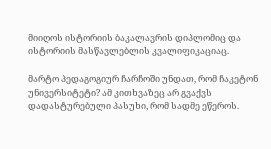მიიღოს ისტორიის ბაკალავრის დიპლომიც და ისტორიის მასწავლებლის კვალიფიკაციაც.

მარტო პედაგოგიურ ჩარჩოში უნდათ, რომ ჩაკეტონ უნივერსიტეტი? ამ კითხვაზეც არ გვაქვს დადასტურებული პასუხი, რომ სადმე ეწეროს.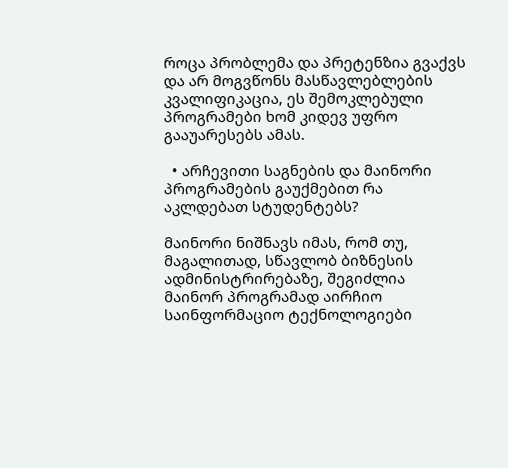როცა პრობლემა და პრეტენზია გვაქვს და არ მოგვწონს მასწავლებლების კვალიფიკაცია, ეს შემოკლებული პროგრამები ხომ კიდევ უფრო გააუარესებს ამას.

  • არჩევითი საგნების და მაინორი პროგრამების გაუქმებით რა აკლდებათ სტუდენტებს?

მაინორი ნიშნავს იმას, რომ თუ, მაგალითად, სწავლობ ბიზნესის ადმინისტრირებაზე, შეგიძლია მაინორ პროგრამად აირჩიო საინფორმაციო ტექნოლოგიები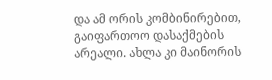და ამ ორის კომბინირებით, გაიფართოო დასაქმების არეალი. ახლა კი მაინორის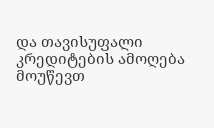და თავისუფალი კრედიტების ამოღება მოუწევთ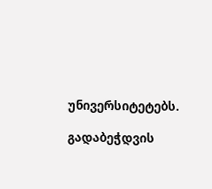უნივერსიტეტებს.

გადაბეჭდვის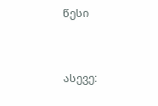წესი


ასევე: